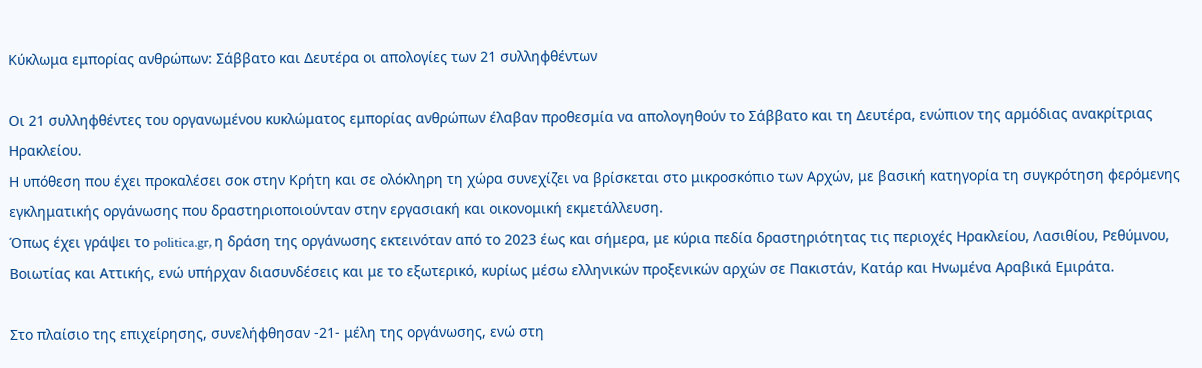Κύκλωμα εμπορίας ανθρώπων: Σάββατο και Δευτέρα οι απολογίες των 21 συλληφθέντων

Οι 21 συλληφθέντες του οργανωμένου κυκλώματος εμπορίας ανθρώπων έλαβαν προθεσμία να απολογηθούν το Σάββατο και τη Δευτέρα, ενώπιον της αρμόδιας ανακρίτριας Ηρακλείου.
Η υπόθεση που έχει προκαλέσει σοκ στην Κρήτη και σε ολόκληρη τη χώρα συνεχίζει να βρίσκεται στο μικροσκόπιο των Αρχών, με βασική κατηγορία τη συγκρότηση φερόμενης εγκληματικής οργάνωσης που δραστηριοποιούνταν στην εργασιακή και οικονομική εκμετάλλευση.
Όπως έχει γράψει το politica.gr, η δράση της οργάνωσης εκτεινόταν από το 2023 έως και σήμερα, με κύρια πεδία δραστηριότητας τις περιοχές Ηρακλείου, Λασιθίου, Ρεθύμνου, Βοιωτίας και Αττικής, ενώ υπήρχαν διασυνδέσεις και με το εξωτερικό, κυρίως μέσω ελληνικών προξενικών αρχών σε Πακιστάν, Κατάρ και Ηνωμένα Αραβικά Εμιράτα.

Στο πλαίσιο της επιχείρησης, συνελήφθησαν -21- μέλη της οργάνωσης, ενώ στη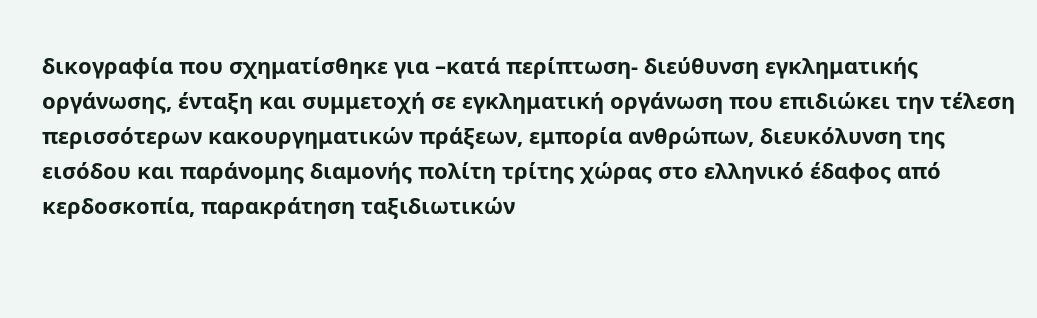δικογραφία που σχηματίσθηκε για –κατά περίπτωση- διεύθυνση εγκληματικής οργάνωσης, ένταξη και συμμετοχή σε εγκληματική οργάνωση που επιδιώκει την τέλεση περισσότερων κακουργηματικών πράξεων, εμπορία ανθρώπων, διευκόλυνση της εισόδου και παράνομης διαμονής πολίτη τρίτης χώρας στο ελληνικό έδαφος από κερδοσκοπία, παρακράτηση ταξιδιωτικών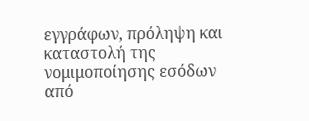εγγράφων, πρόληψη και καταστολή της νομιμοποίησης εσόδων από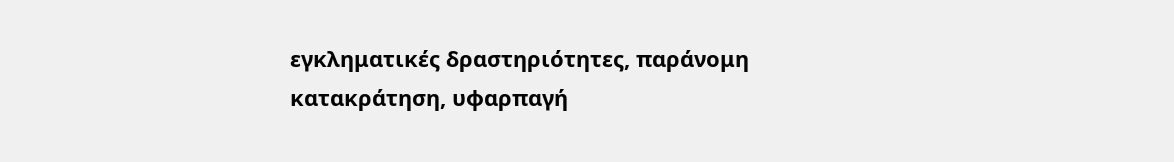εγκληματικές δραστηριότητες, παράνομη κατακράτηση, υφαρπαγή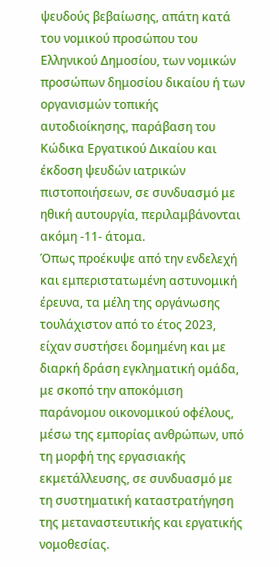ψευδούς βεβαίωσης, απάτη κατά του νομικού προσώπου του Ελληνικού Δημοσίου, των νομικών προσώπων δημοσίου δικαίου ή των οργανισμών τοπικής αυτοδιοίκησης, παράβαση του Κώδικα Εργατικού Δικαίου και έκδοση ψευδών ιατρικών πιστοποιήσεων, σε συνδυασμό με ηθική αυτουργία, περιλαμβάνονται ακόμη -11- άτομα.
Όπως προέκυψε από την ενδελεχή και εμπεριστατωμένη αστυνομική έρευνα, τα μέλη της οργάνωσης τουλάχιστον από το έτος 2023, είχαν συστήσει δομημένη και με διαρκή δράση εγκληματική ομάδα, με σκοπό την αποκόμιση παράνομου οικονομικού οφέλους, μέσω της εμπορίας ανθρώπων, υπό τη μορφή της εργασιακής εκμετάλλευσης, σε συνδυασμό με τη συστηματική καταστρατήγηση της μεταναστευτικής και εργατικής νομοθεσίας.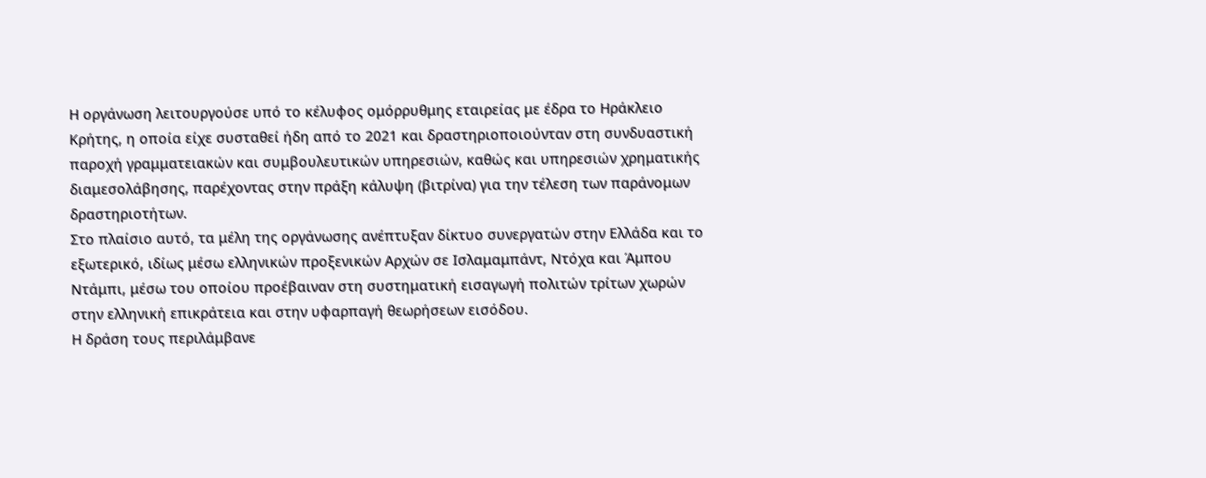Η οργάνωση λειτουργούσε υπό το κέλυφος ομόρρυθμης εταιρείας με έδρα το Ηράκλειο Κρήτης, η οποία είχε συσταθεί ήδη από το 2021 και δραστηριοποιούνταν στη συνδυαστική παροχή γραμματειακών και συμβουλευτικών υπηρεσιών, καθώς και υπηρεσιών χρηματικής διαμεσολάβησης, παρέχοντας στην πράξη κάλυψη (βιτρίνα) για την τέλεση των παράνομων δραστηριοτήτων.
Στο πλαίσιο αυτό, τα μέλη της οργάνωσης ανέπτυξαν δίκτυο συνεργατών στην Ελλάδα και το εξωτερικό, ιδίως μέσω ελληνικών προξενικών Αρχών σε Ισλαμαμπάντ, Ντόχα και Άμπου Ντάμπι, μέσω του οποίου προέβαιναν στη συστηματική εισαγωγή πολιτών τρίτων χωρών στην ελληνική επικράτεια και στην υφαρπαγή θεωρήσεων εισόδου.
Η δράση τους περιλάμβανε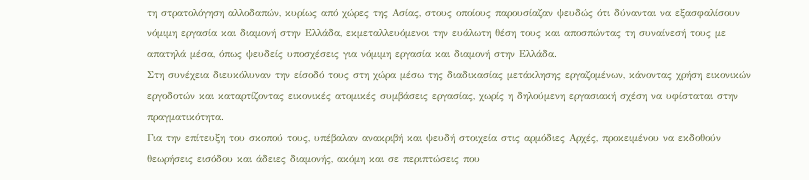τη στρατολόγηση αλλοδαπών, κυρίως από χώρες της Ασίας, στους οποίους παρουσίαζαν ψευδώς ότι δύνανται να εξασφαλίσουν νόμιμη εργασία και διαμονή στην Ελλάδα, εκμεταλλευόμενοι την ευάλωτη θέση τους και αποσπώντας τη συναίνεσή τους με απατηλά μέσα, όπως ψευδείς υποσχέσεις για νόμιμη εργασία και διαμονή στην Ελλάδα.
Στη συνέχεια διευκόλυναν την είσοδό τους στη χώρα μέσω της διαδικασίας μετάκλησης εργαζομένων, κάνοντας χρήση εικονικών εργοδοτών και καταρτίζοντας εικονικές ατομικές συμβάσεις εργασίας, χωρίς η δηλούμενη εργασιακή σχέση να υφίσταται στην πραγματικότητα.
Για την επίτευξη του σκοπού τους, υπέβαλαν ανακριβή και ψευδή στοιχεία στις αρμόδιες Αρχές, προκειμένου να εκδοθούν θεωρήσεις εισόδου και άδειες διαμονής, ακόμη και σε περιπτώσεις που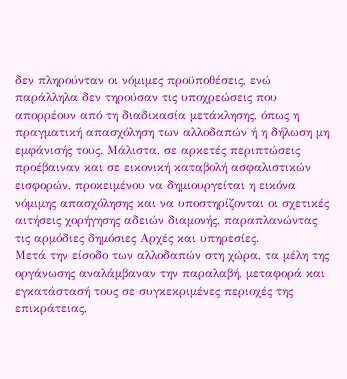δεν πληρούνταν οι νόμιμες προϋποθέσεις, ενώ παράλληλα δεν τηρούσαν τις υποχρεώσεις που απορρέουν από τη διαδικασία μετάκλησης, όπως η πραγματική απασχόληση των αλλοδαπών ή η δήλωση μη εμφάνισής τους. Μάλιστα, σε αρκετές περιπτώσεις προέβαιναν και σε εικονική καταβολή ασφαλιστικών εισφορών, προκειμένου να δημιουργείται η εικόνα νόμιμης απασχόλησης και να υποστηρίζονται οι σχετικές αιτήσεις χορήγησης αδειών διαμονής, παραπλανώντας τις αρμόδιες δημόσιες Αρχές και υπηρεσίες.
Μετά την είσοδο των αλλοδαπών στη χώρα, τα μέλη της οργάνωσης αναλάμβαναν την παραλαβή, μεταφορά και εγκατάστασή τους σε συγκεκριμένες περιοχές της επικράτειας,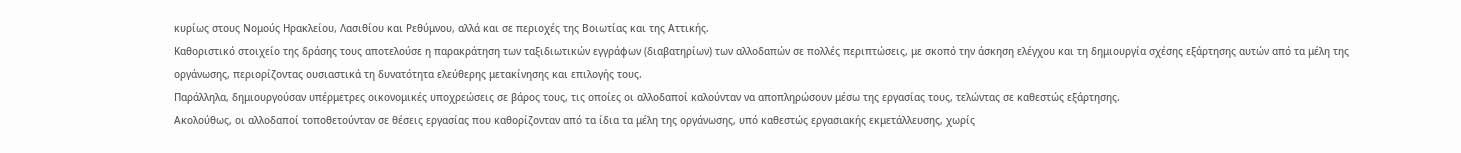κυρίως στους Νομούς Ηρακλείου, Λασιθίου και Ρεθύμνου, αλλά και σε περιοχές της Βοιωτίας και της Αττικής.
Καθοριστικό στοιχείο της δράσης τους αποτελούσε η παρακράτηση των ταξιδιωτικών εγγράφων (διαβατηρίων) των αλλοδαπών σε πολλές περιπτώσεις, με σκοπό την άσκηση ελέγχου και τη δημιουργία σχέσης εξάρτησης αυτών από τα μέλη της οργάνωσης, περιορίζοντας ουσιαστικά τη δυνατότητα ελεύθερης μετακίνησης και επιλογής τους.
Παράλληλα, δημιουργούσαν υπέρμετρες οικονομικές υποχρεώσεις σε βάρος τους, τις οποίες οι αλλοδαποί καλούνταν να αποπληρώσουν μέσω της εργασίας τους, τελώντας σε καθεστώς εξάρτησης.
Ακολούθως, οι αλλοδαποί τοποθετούνταν σε θέσεις εργασίας που καθορίζονταν από τα ίδια τα μέλη της οργάνωσης, υπό καθεστώς εργασιακής εκμετάλλευσης, χωρίς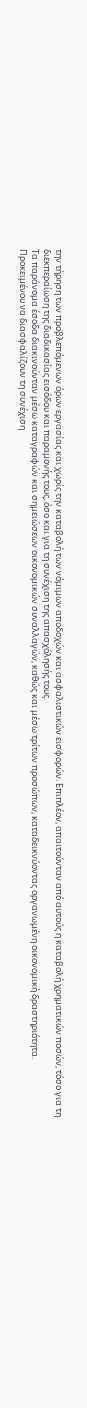την τήρηση των προβλεπόμενων όρων εργασίας και χωρίς την καταβολή των νόμιμων αποδοχών και ασφαλιστικών εισφορών. Επιπλέον, απαιτούνταν από αυτούς η καταβολή χρηματικών ποσών, τόσο για τη διεκπεραίωση της διαδικασίας εισόδου και παραμονής τους, όσο και για τη συνέχιση της απασχόλησής τους.
Τα παράνομα έσοδα διακινούνταν μέσω καταγραφών και σημειώσεων οικονομικών συναλλαγών, καθώς και μέσω τρίτων προσώπων, καταδεικνύοντας οργανωμένη οικονομική δραστηριότητα.
Προκειμένου να διασφαλίζουν τη συνέχιση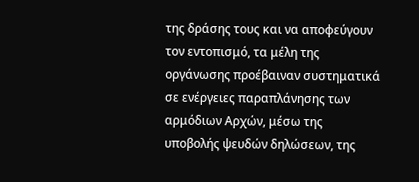της δράσης τους και να αποφεύγουν τον εντοπισμό, τα μέλη της οργάνωσης προέβαιναν συστηματικά σε ενέργειες παραπλάνησης των αρμόδιων Αρχών, μέσω της υποβολής ψευδών δηλώσεων, της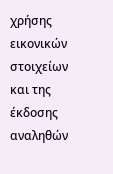χρήσης εικονικών στοιχείων και της έκδοσης αναληθών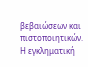βεβαιώσεων και πιστοποιητικών.
Η εγκληματική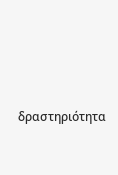δραστηριότητα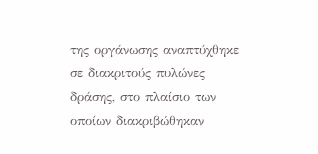της οργάνωσης αναπτύχθηκε σε διακριτούς πυλώνες δράσης, στο πλαίσιο των οποίων διακριβώθηκαν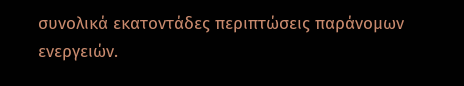συνολικά εκατοντάδες περιπτώσεις παράνομων ενεργειών.